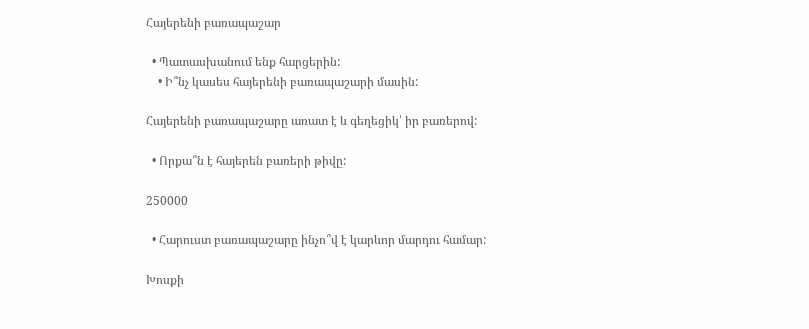Հայերենի բառապաշար

  • Պատասխանում ենք հարցերին:
    • Ի՞նչ կասես հայերենի բառապաշարի մասին:

Հայերենի բառապաշարը առատ է և գեղեցիկ՝ իր բառերով:

  • Որքա՞ն է հայերեն բառերի թիվը:

250000

  • Հարուստ բառապաշարը ինչո՞վ է կարևոր մարդու համար:

Խոսքի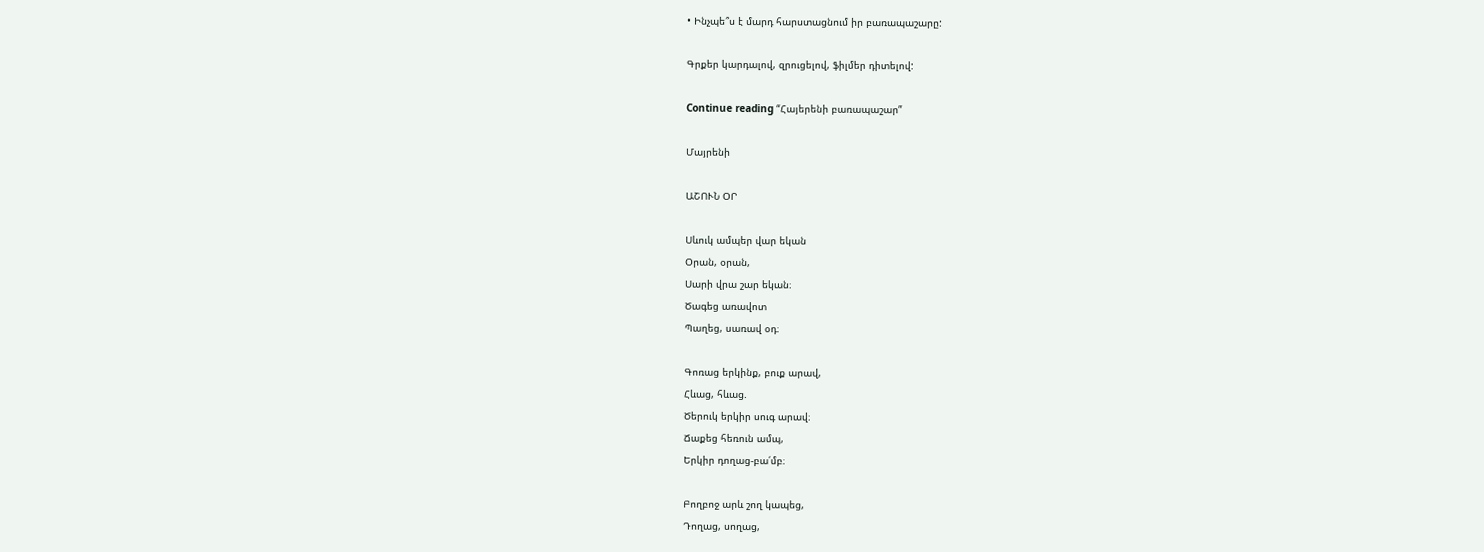• Ինչպե՞ս է մարդ հարստացնում իր բառապաշարը:

Գրքեր կարդալով, զրուցելով, ֆիլմեր դիտելով:

Continue reading “Հայերենի բառապաշար”

Մայրենի

ԱՇՈՒՆ ՕՐ

Սևուկ ամպեր վար եկան
Օրան, օրան,
Սարի վրա շար եկան։
Ծագեց առավոտ
Պաղեց, սառավ օդ։

Գոռաց երկինք, բուք արավ,
Հևաց, հևաց.
Ծերուկ երկիր սուգ արավ։
Ճաքեց հեռուն ամպ,
Երկիր դողաց-բա՛մբ։

Բողբոջ արև շող կապեց,
Դողաց, սողաց,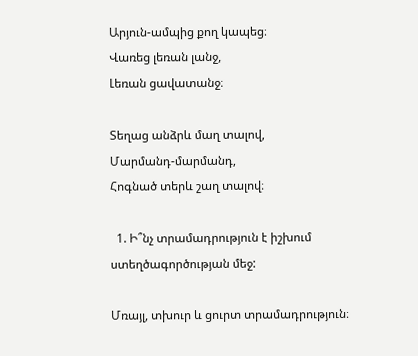Արյուն-ամպից քող կապեց։
Վառեց լեռան լանջ,
Լեռան ցավատանջ։

Տեղաց անձրև մաղ տալով,
Մարմանդ-մարմանդ,
Հոգնած տերև շաղ տալով։

  1. Ի՞նչ տրամադրություն է իշխում ստեղծագործության մեջ:

Մռայլ, տխուր և ցուրտ տրամադրություն։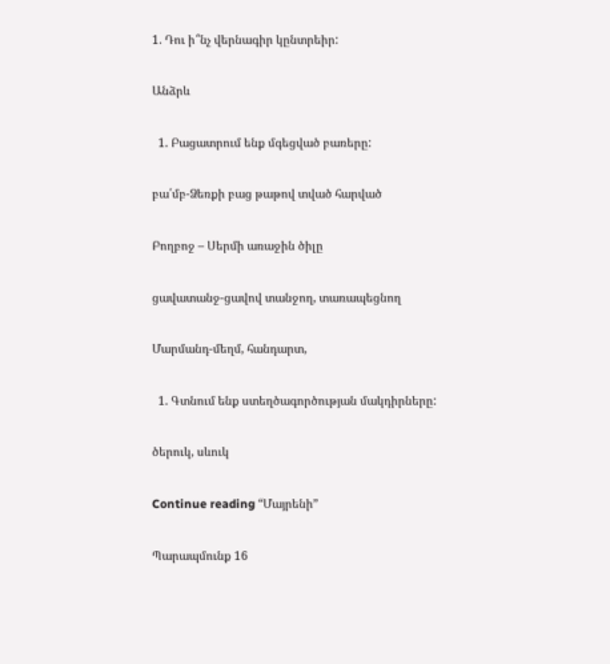1. Դու ի՞նչ վերնագիր կընտրեիր:

Անձրև

  1. Բացատրում ենք մգեցված բառերը:

բա՛մբ-Ձեռքի բաց թաթով տված հարված

Բողբոջ – Սերմի առաջին ծիլը

ցավատանջ-ցավով տանջող, տառապեցնող

Մարմանդ-մեղմ, հանդարտ,

  1. Գտնում ենք ստեղծագործության մակդիրները:

ծերուկ, սևուկ

Continue reading “Մայրենի”

Պարապմունք 16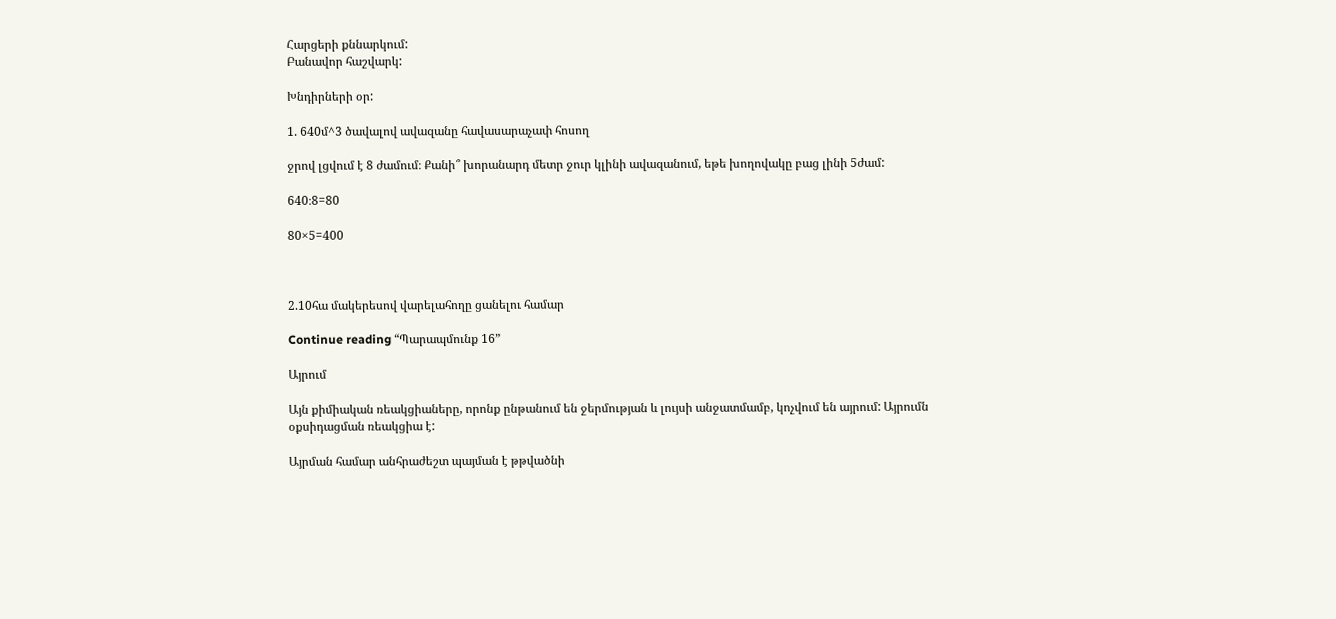Հարցերի քննարկում:
Բանավոր հաշվարկ:

Խնդիրների օր:

1. 640մ^3 ծավալով ավազանը հավասարաչափ հոսող

ջրով լցվում է 8 ժամում։ Քանի՞ խորանարդ մետր ջուր կլինի ավազանում, եթե խողովակը բաց լինի 5ժամ:

640։8=80

80×5=400



2.10հա մակերեսով վարելահողը ցանելու համար

Continue reading “Պարապմունք 16”

Այրում

Այն քիմիական ռեակցիաները, որոնք ընթանում են ջերմության և լույսի անջատմամբ, կոչվում են այրում: Այրումն օքսիդացման ռեակցիա է:

Այրման համար անհրաժեշտ պայման է թթվածնի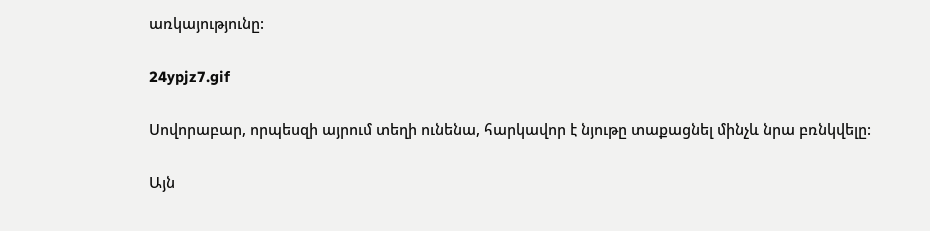առկայությունը:

24ypjz7.gif

Սովորաբար, որպեսզի այրում տեղի ունենա, հարկավոր է նյութը տաքացնել մինչև նրա բռնկվելը:

Այն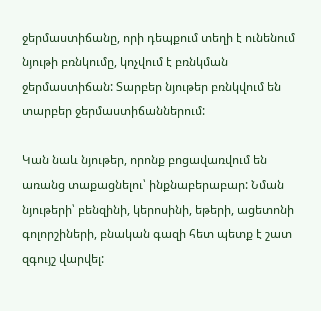ջերմաստիճանը, որի դեպքում տեղի է ունենում նյութի բռնկումը, կոչվում է բռնկման ջերմաստիճան: Տարբեր նյութեր բռնկվում են տարբեր ջերմաստիճաններում:

Կան նաև նյութեր, որոնք բոցավառվում են առանց տաքացնելու՝ ինքնաբերաբար: Նման նյութերի՝ բենզինի, կերոսինի, եթերի, ացետոնի գոլորշիների, բնական գազի հետ պետք է շատ զգույշ վարվել: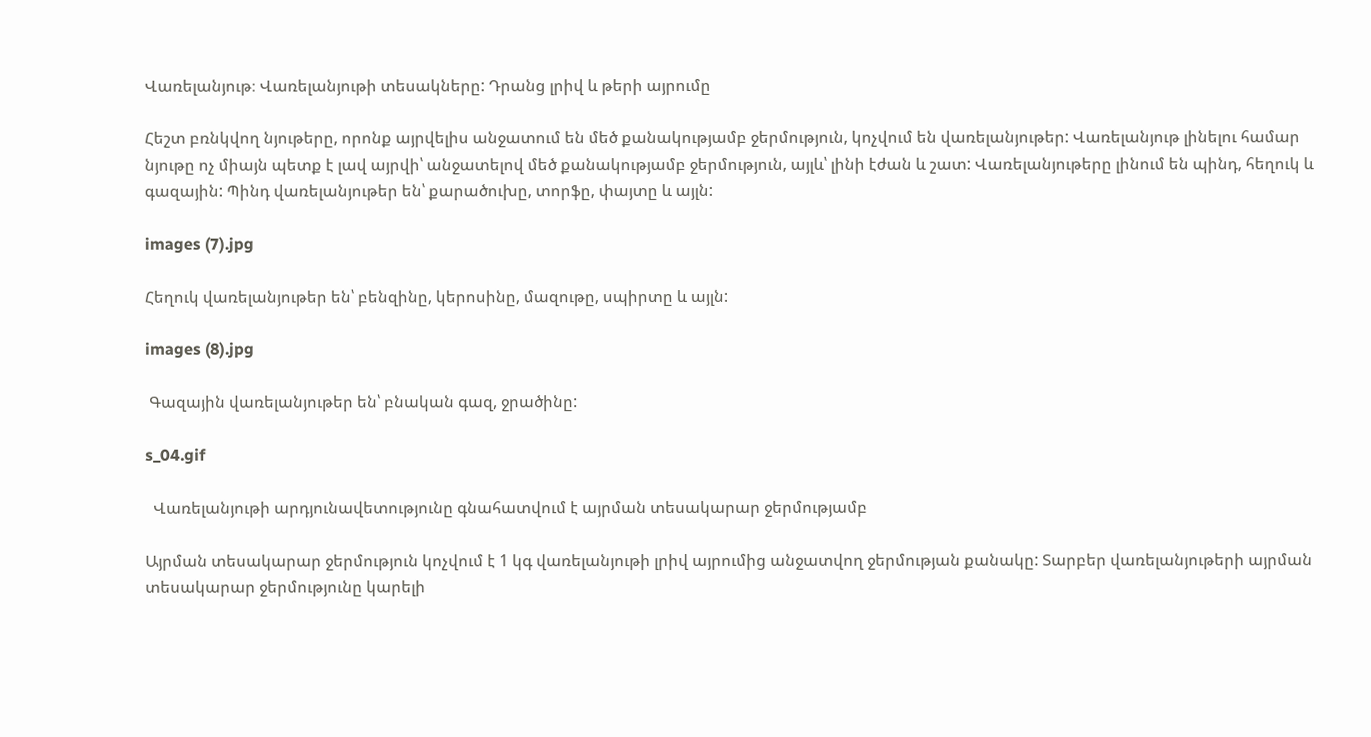Վառելանյութ։ Վառելանյութի տեսակները: Դրանց լրիվ և թերի այրումը

Հեշտ բռնկվող նյութերը, որոնք այրվելիս անջատում են մեծ քանակությամբ ջերմություն, կոչվում են վառելանյութեր: Վառելանյութ լինելու համար նյութը ոչ միայն պետք է լավ այրվի՝ անջատելով մեծ քանակությամբ ջերմություն, այլև՝ լինի էժան և շատ: Վառելանյութերը լինում են պինդ, հեղուկ և գազային: Պինդ վառելանյութեր են՝ քարածուխը, տորֆը, փայտը և այլն:

images (7).jpg

Հեղուկ վառելանյութեր են՝ բենզինը, կերոսինը, մազութը, սպիրտը և այլն:

images (8).jpg

 Գազային վառելանյութեր են՝ բնական գազ, ջրածինը:

s_04.gif

  Վառելանյութի արդյունավետությունը գնահատվում է այրման տեսակարար ջերմությամբ

Այրման տեսակարար ջերմություն կոչվում է 1 կգ վառելանյութի լրիվ այրումից անջատվող ջերմության քանակը: Տարբեր վառելանյութերի այրման տեսակարար ջերմությունը կարելի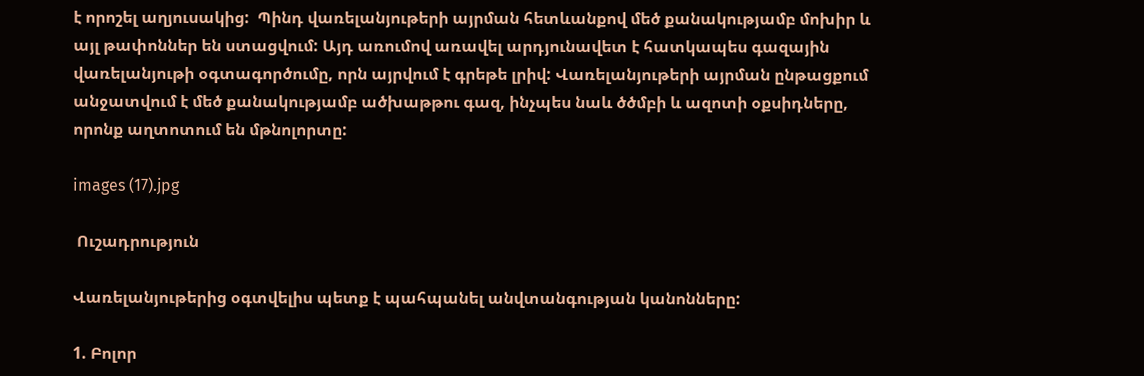է որոշել աղյուսակից:  Պինդ վառելանյութերի այրման հետևանքով մեծ քանակությամբ մոխիր և այլ թափոններ են ստացվում: Այդ առումով առավել արդյունավետ է հատկապես գազային վառելանյութի օգտագործումը, որն այրվում է գրեթե լրիվ: Վառելանյութերի այրման ընթացքում անջատվում է մեծ քանակությամբ ածխաթթու գազ, ինչպես նաև ծծմբի և ազոտի օքսիդները, որոնք աղտոտում են մթնոլորտը:

images (17).jpg

 Ուշադրություն

Վառելանյութերից օգտվելիս պետք է պահպանել անվտանգության կանոնները:

1. Բոլոր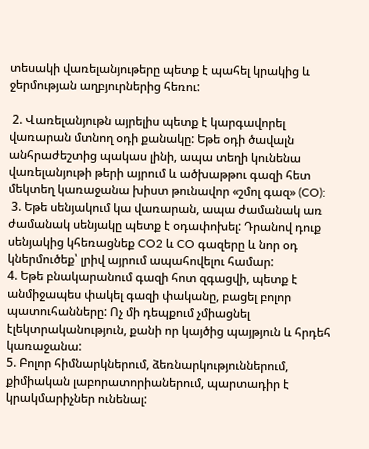տեսակի վառելանյութերը պետք է պահել կրակից և ջերմության աղբյուրներից հեռու:

 2. Վառելանյութն այրելիս պետք է կարգավորել վառարան մտնող օդի քանակը: Եթե օդի ծավալն անհրաժեշտից պակաս լինի, ապա տեղի կունենա վառելանյութի թերի այրում և ածխաթթու գազի հետ մեկտեղ կառաջանա խիստ թունավոր «շմոլ գազ» (CO):
 3. Եթե սենյակում կա վառարան, ապա ժամանակ առ ժամանակ սենյակը պետք է օդափոխել: Դրանով դուք սենյակից կհեռացնեք CO2 և CO գազերը և նոր օդ կներմուծեք՝ լրիվ այրում ապահովելու համար:
4. Եթե բնակարանում գազի հոտ զգացվի, պետք է անմիջապես փակել գազի փականը, բացել բոլոր պատուհանները: Ոչ մի դեպքում չմիացնել էլեկտրականություն, քանի որ կայծից պայթյուն և հրդեհ կառաջանա:
5. Բոլոր հիմնարկներում, ձեռնարկություններում, քիմիական լաբորատորիաներում, պարտադիր է կրակմարիչներ ունենալ: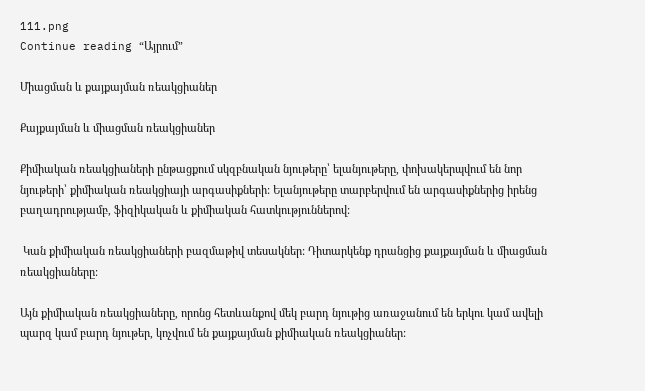111.png
Continue reading “Այրում”

Միացման և քայքայման ռեակցիաներ

Քայքայման և միացման ռեակցիաներ

Քիմիական ռեակցիաների ընթացքում սկզբնական նյութերը՝ ելանյութերը, փոխակերպվում են նոր նյութերի՝ քիմիական ռեակցիայի արգասիքների: Ելանյութերը տարբերվում են արգասիքներից իրենց բաղադրությամբ, ֆիզիկական և քիմիական հատկություններով:

 Կան քիմիական ռեակցիաների բազմաթիվ տեսակներ: Դիտարկենք դրանցից քայքայման և միացման ռեակցիաները:

Այն քիմիական ռեակցիաները, որոնց հետևանքով մեկ բարդ նյութից առաջանում են երկու կամ ավելի պարզ կամ բարդ նյութեր, կոչվում են քայքայման քիմիական ռեակցիաներ: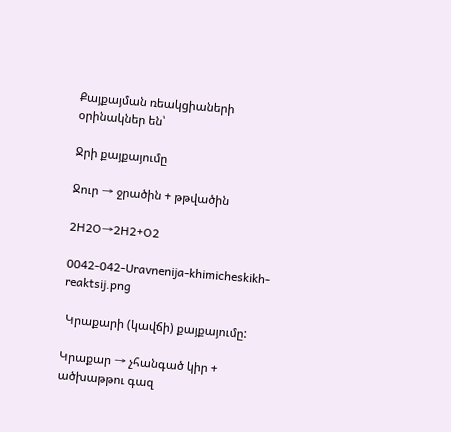Քայքայման ռեակցիաների օրինակներ են՝

Ջրի քայքայումը

Ջուր → ջրածին + թթվածին

2H2O→2H2+O2

0042-042-Uravnenija-khimicheskikh-reaktsij.png

 Կրաքարի (կավճի) քայքայումը:

Կրաքար → չհանգած կիր + ածխաթթու գազ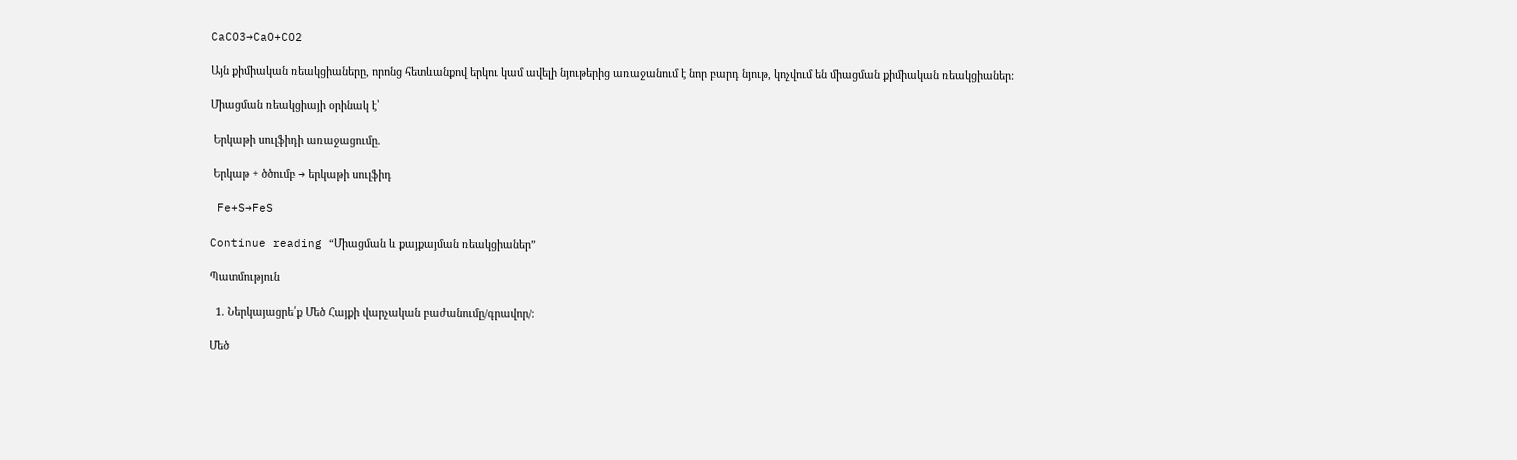CaCO3→CaO+CO2

Այն քիմիական ռեակցիաները, որոնց հետևանքով երկու կամ ավելի նյութերից առաջանում է նոր բարդ նյութ, կոչվում են միացման քիմիական ռեակցիաներ:

Միացման ռեակցիայի օրինակ է՝

 Երկաթի սուլֆիդի առաջացումը.

 Երկաթ + ծծումբ → երկաթի սուլֆիդ

 Fe+S→FeS

Continue reading “Միացման և քայքայման ռեակցիաներ”

Պատմություն

  1. Ներկայացրե՛ք Մեծ Հայքի վարչական բաժանումը/գրավոր/։

Մեծ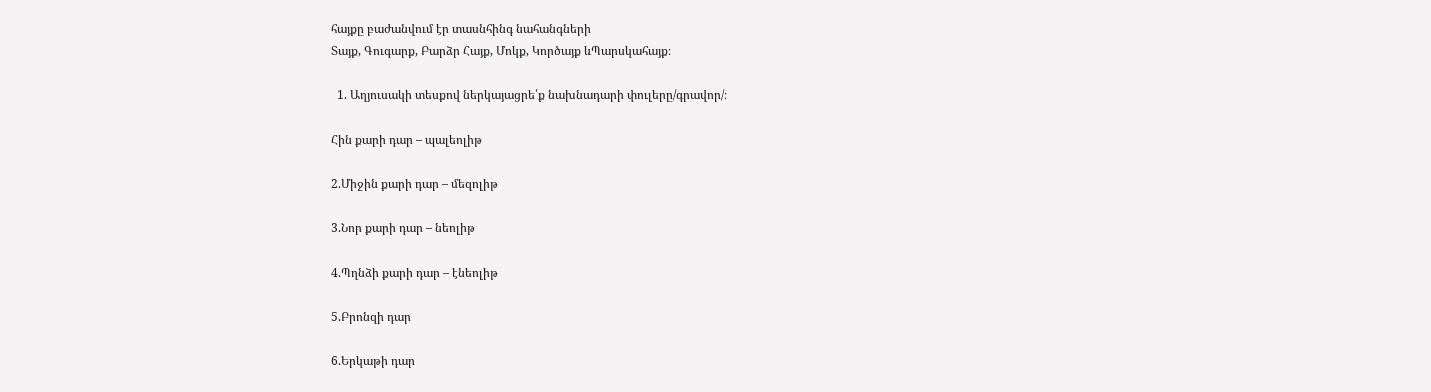հայքը բաժանվում էր տասնհինգ նահանգների
Տայք, Գուգարք, Բարձր Հայք, Մոկք, Կործայք ևՊարսկահայք։

  1. Աղյուսակի տեսքով ներկայացրե՛ք նախնադարի փուլերը/գրավոր/։

Հին քարի դար – պալեոլիթ

2.Միջին քարի դար – մեզոլիթ

3.Նոր քարի դար – նեոլիթ

4.Պղնձի քարի դար – էնեոլիթ

5.Բրոնզի դար

6.Երկաթի դար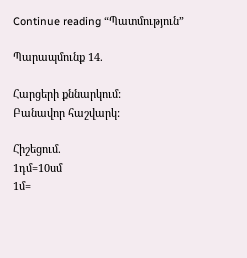Continue reading “Պատմություն”

Պարապմունք 14.

Հարցերի քննարկում:
Բանավոր հաշվարկ:

Հիշեցում.
1դմ=10սմ
1մ=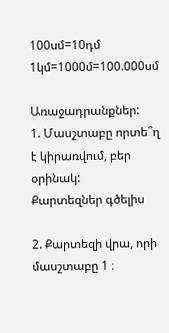100սմ=10դմ
1կմ=1000մ=100.000սմ

Առաջադրանքներ:
1. Մասշտաբը որտե՞ղ է կիրառվում, բեր օրինակ:
Քարտեզներ գծելիս

2. Քարտեզի վրա, որի մասշտաբը 1 ։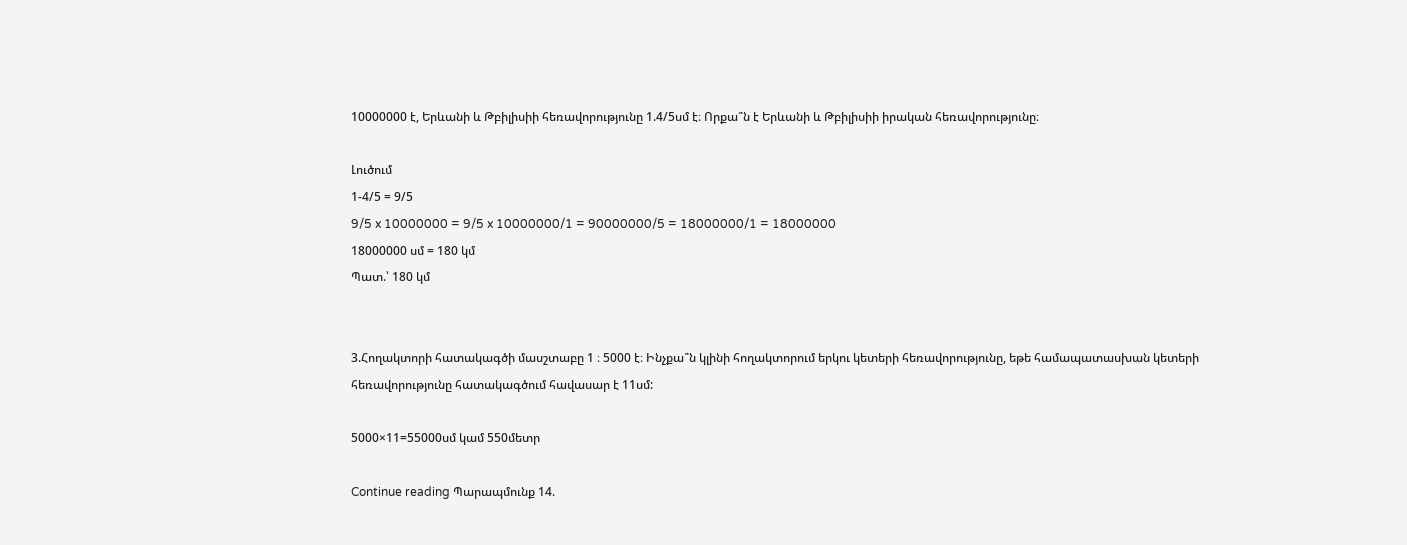10000000 է, Երևանի և Թբիլիսիի հեռավորությունը 1.4/5սմ է։ Որքա՞ն է Երևանի և Թբիլիսիի իրական հեռավորությունը։

Լուծում
1-4/5 = 9/5
9/5 x 10000000 = 9/5 x 10000000/1 = 90000000/5 = 18000000/1 = 18000000
18000000 սմ = 180 կմ
Պատ.՝ 180 կմ


3.Հողակտորի հատակագծի մասշտաբը 1 ։ 5000 է։ Ինչքա՞ն կլինի հողակտորում երկու կետերի հեռավորությունը, եթե համապատասխան կետերի հեռավորությունը հատակագծում հավասար է 11սմ:

5000×11=55000սմ կամ 550մետր

Continue reading Պարապմունք 14.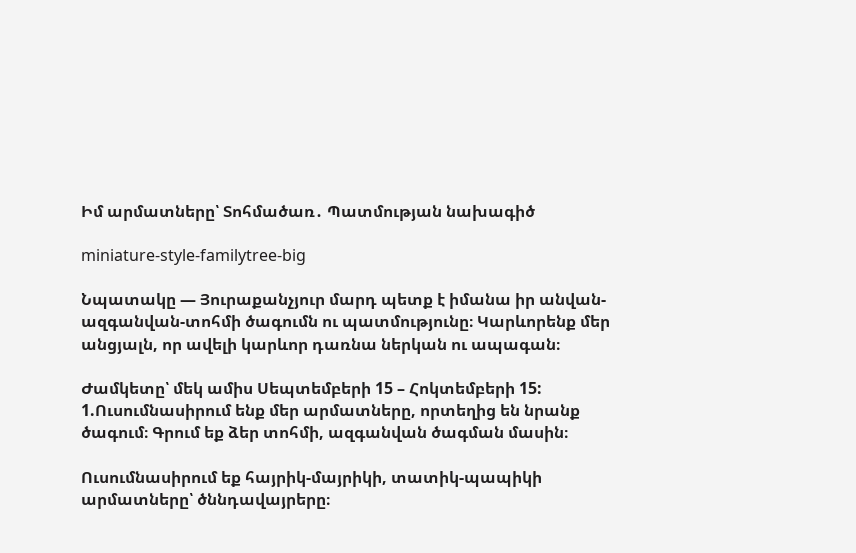Իմ արմատները՝ Տոհմածառ․ Պատմության նախագիծ

miniature-style-familytree-big

Նպատակը — Յուրաքանչյուր մարդ պետք է իմանա իր անվան-ազգանվան-տոհմի ծագումն ու պատմությունը։ Կարևորենք մեր անցյալն, որ ավելի կարևոր դառնա ներկան ու ապագան։

Ժամկետը՝ մեկ ամիս Սեպտեմբերի 15 – Հոկտեմբերի 15:
1.Ուսումնասիրում ենք մեր արմատները, որտեղից են նրանք ծագում։ Գրում եք ձեր տոհմի, ազգանվան ծագման մասին։

Ուսումնասիրում եք հայրիկ-մայրիկի, տատիկ-պապիկի արմատները՝ ծննդավայրերը։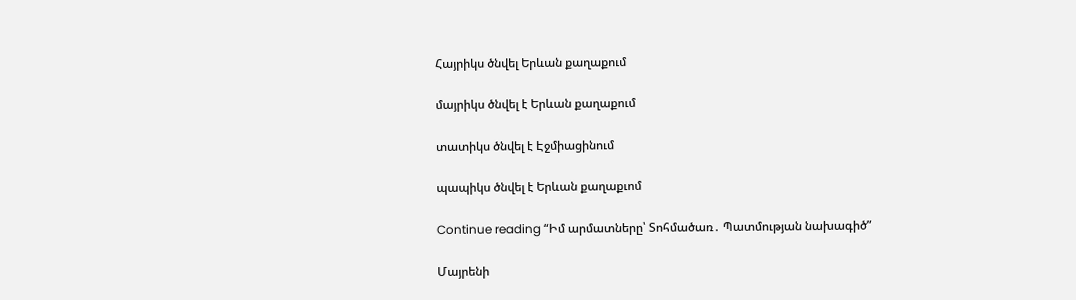Հայրիկս ծնվել Երևան քաղաքում

մայրիկս ծնվել է Երևան քաղաքում

տատիկս ծնվել է Էջմիացինում

պապիկս ծնվել է Երևան քաղաքւոմ

Continue reading “Իմ արմատները՝ Տոհմածառ․ Պատմության նախագիծ”

Մայրենի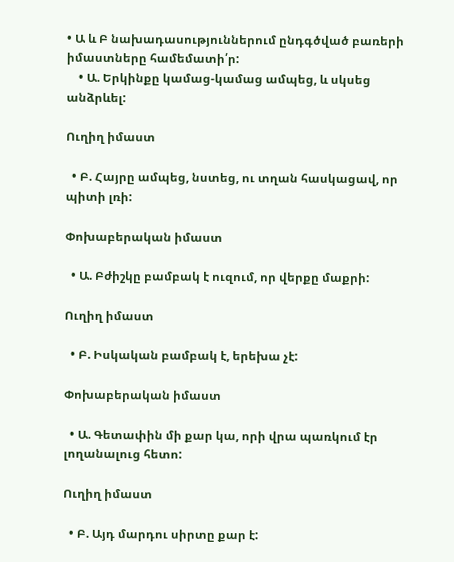• Ա և Բ նախադասություններում ընդգծված բառերի իմաստները համեմատի՛ր:
    • Ա. Երկինքը կամաց-կամաց ամպեց, և սկսեց անձրևել:

Ուղիղ իմաստ

  • Բ. Հայրը ամպեց, նստեց, ու տղան հասկացավ, որ պիտի լռի:

Փոխաբերական իմաստ

  • Ա. Բժիշկը բամբակ է ուզում, որ վերքը մաքրի:

Ուղիղ իմաստ

  • Բ. Իսկական բամբակ է, երեխա չէ:

Փոխաբերական իմաստ

  • Ա. Գետափին մի քար կա, որի վրա պառկում էր լողանալուց հետո:

Ուղիղ իմաստ

  • Բ. Այդ մարդու սիրտը քար է: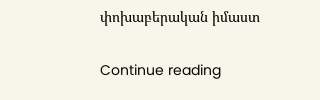փոխաբերական իմաստ

Continue reading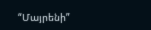“Մայրենի”